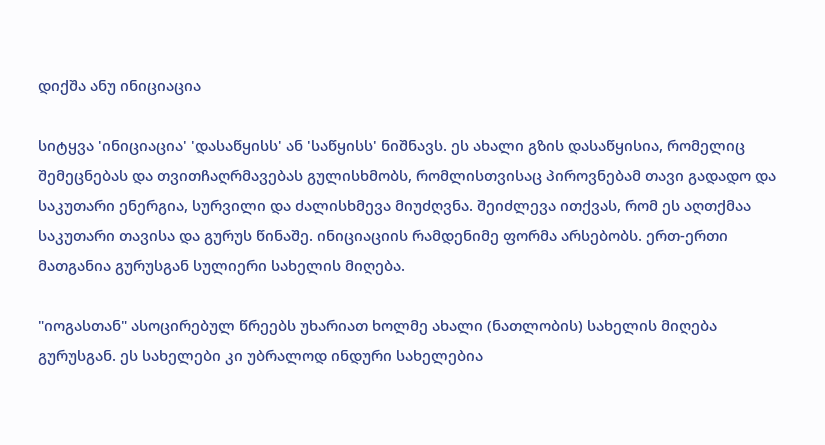დიქშა ანუ ინიციაცია

სიტყვა 'ინიციაცია' 'დასაწყისს' ან 'საწყისს' ნიშნავს. ეს ახალი გზის დასაწყისია, რომელიც შემეცნებას და თვითჩაღრმავებას გულისხმობს, რომლისთვისაც პიროვნებამ თავი გადადო და საკუთარი ენერგია, სურვილი და ძალისხმევა მიუძღვნა. შეიძლევა ითქვას, რომ ეს აღთქმაა საკუთარი თავისა და გურუს წინაშე. ინიციაციის რამდენიმე ფორმა არსებობს. ერთ-ერთი მათგანია გურუსგან სულიერი სახელის მიღება.

"იოგასთან" ასოცირებულ წრეებს უხარიათ ხოლმე ახალი (ნათლობის) სახელის მიღება გურუსგან. ეს სახელები კი უბრალოდ ინდური სახელებია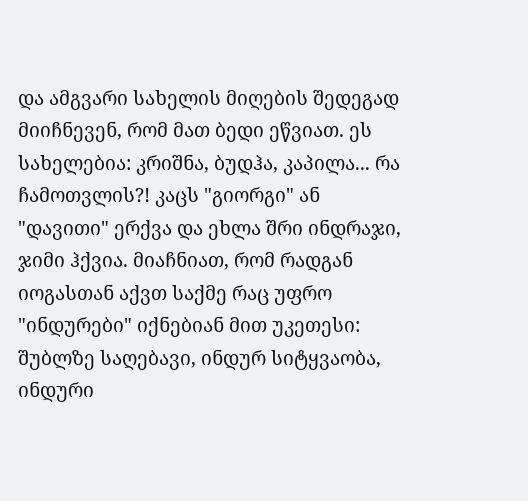და ამგვარი სახელის მიღების შედეგად მიიჩნევენ, რომ მათ ბედი ეწვიათ. ეს სახელებია: კრიშნა, ბუდჰა, კაპილა... რა ჩამოთვლის?! კაცს "გიორგი" ან "დავითი" ერქვა და ეხლა შრი ინდრაჯი, ჯიმი ჰქვია. მიაჩნიათ, რომ რადგან იოგასთან აქვთ საქმე რაც უფრო "ინდურები" იქნებიან მით უკეთესი: შუბლზე საღებავი, ინდურ სიტყვაობა, ინდური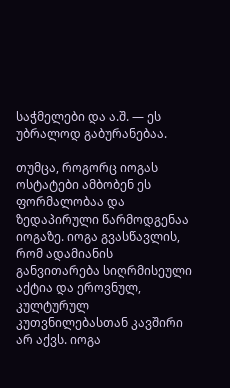საჭმელები და ა.შ. — ეს უბრალოდ გაბურანებაა.

თუმცა, როგორც იოგას ოსტატები ამბობენ ეს ფორმალობაა და ზედაპირული წარმოდგენაა იოგაზე. იოგა გვასწავლის, რომ ადამიანის განვითარება სიღრმისეული აქტია და ეროვნულ, კულტურულ კუთვნილებასთან კავშირი არ აქვს. იოგა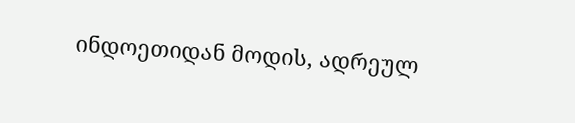ინდოეთიდან მოდის, ადრეულ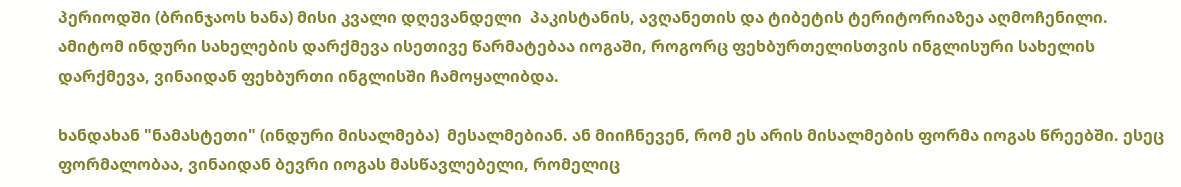პერიოდში (ბრინჯაოს ხანა) მისი კვალი დღევანდელი  პაკისტანის, ავღანეთის და ტიბეტის ტერიტორიაზეა აღმოჩენილი. ამიტომ ინდური სახელების დარქმევა ისეთივე წარმატებაა იოგაში, როგორც ფეხბურთელისთვის ინგლისური სახელის დარქმევა, ვინაიდან ფეხბურთი ინგლისში ჩამოყალიბდა.

ხანდახან "ნამასტეთი" (ინდური მისალმება)  მესალმებიან. ან მიიჩნევენ, რომ ეს არის მისალმების ფორმა იოგას წრეებში. ესეც ფორმალობაა, ვინაიდან ბევრი იოგას მასწავლებელი, რომელიც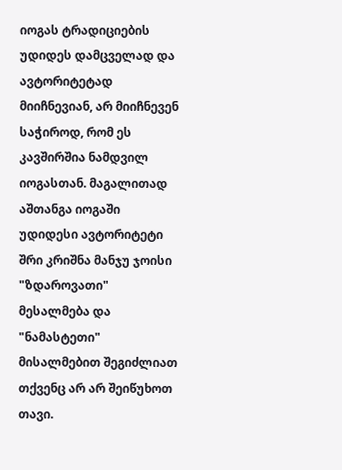იოგას ტრადიციების  უდიდეს დამცველად და ავტორიტეტად მიიჩნევიან, არ მიიჩნევენ საჭიროდ, რომ ეს კავშირშია ნამდვილ იოგასთან. მაგალითად აშთანგა იოგაში უდიდესი ავტორიტეტი შრი კრიშნა მანჯუ ჯოისი "ზდაროვათი" მესალმება და "ნამასტეთი" მისალმებით შეგიძლიათ თქვენც არ არ შეიწუხოთ თავი.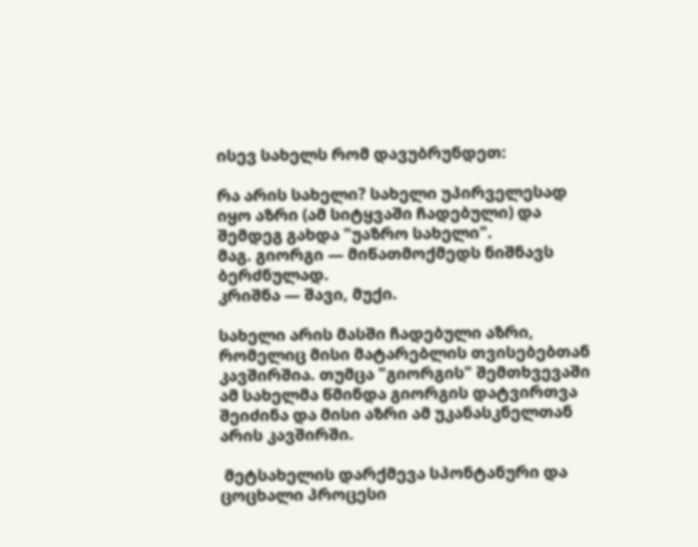ისევ სახელს რომ დავუბრუნდეთ:

რა არის სახელი? სახელი უპირველესად იყო აზრი (ამ სიტყვაში ჩადებული) და შემდეგ გახდა "უაზრო სახელი".
მაგ. გიორგი — მიწათმოქმედს ნიშნავს ბერძნულად.
კრიშნა — შავი, მუქი.

სახელი არის მასში ჩადებული აზრი, რომელიც მისი მატარებლის თვისებებთან კავშირშია. თუმცა "გიორგის" შემთხვევაში ამ სახელმა წმინდა გიორგის დატვირთვა შეიძინა და მისი აზრი ამ უკანასკნელთან არის კავშირში.

 მეტსახელის დარქმევა სპონტანური და ცოცხალი პროცესი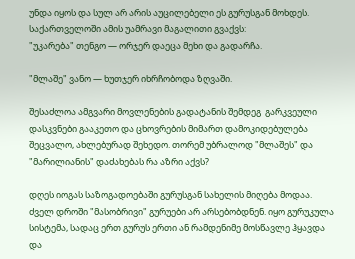უნდა იყოს და სულ არ არის აუცილებელი ეს გურუსგან მოხდეს. საქართველოში ამის უამრავი მაგალითი გვაქვს:
"უკარება" თენგო — ორჯერ დაეცა მეხი და გადარჩა.

"მლაშე" ვანო — ხუთჯერ იხრჩობოდა ზღვაში.

შესაძლოა ამგვარი მოვლენების გადატანის შემდეგ  გარკვეული დასკვნები გააკეთო და ცხოვრების მიმართ დამოკიდებულება შეცვალო, ახლებურად შეხედო. თორემ უბრალოდ "მლაშეს" და "მარილიანის" დაძახებას რა აზრი აქვს?

დღეს იოგას საზოგადოებაში გურუსგან სახელის მიღება მოდაა. ძველ დროში "მასობრივი" გურუები არ არსებობდნენ. იყო გურუკულა სისტემა, სადაც ერთ გურუს ერთი ან რამდენიმე მოსწავლე ჰყავდა და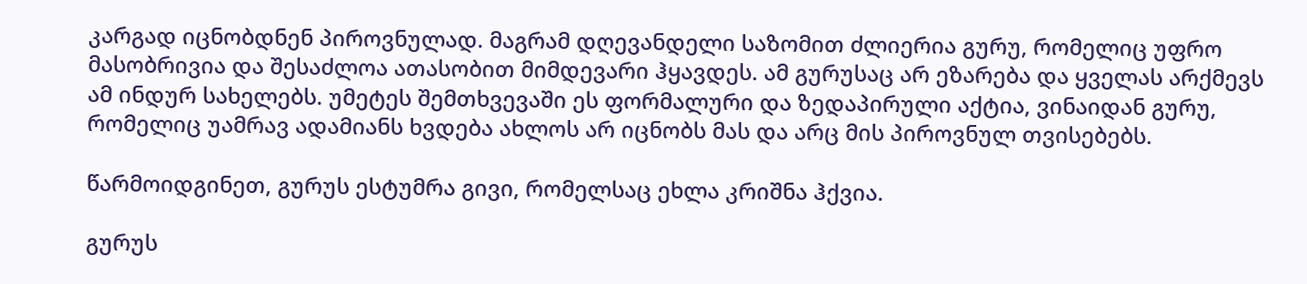კარგად იცნობდნენ პიროვნულად. მაგრამ დღევანდელი საზომით ძლიერია გურუ, რომელიც უფრო მასობრივია და შესაძლოა ათასობით მიმდევარი ჰყავდეს. ამ გურუსაც არ ეზარება და ყველას არქმევს ამ ინდურ სახელებს. უმეტეს შემთხვევაში ეს ფორმალური და ზედაპირული აქტია, ვინაიდან გურუ, რომელიც უამრავ ადამიანს ხვდება ახლოს არ იცნობს მას და არც მის პიროვნულ თვისებებს.

წარმოიდგინეთ, გურუს ესტუმრა გივი, რომელსაც ეხლა კრიშნა ჰქვია.

გურუს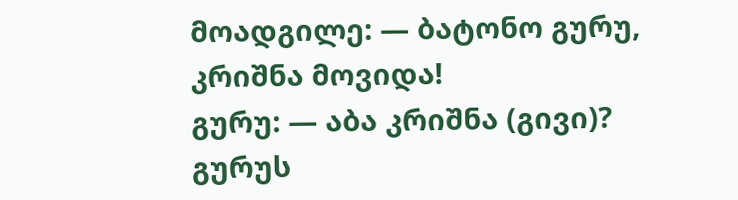მოადგილე: — ბატონო გურუ, კრიშნა მოვიდა!
გურუ: — აბა კრიშნა (გივი)?
გურუს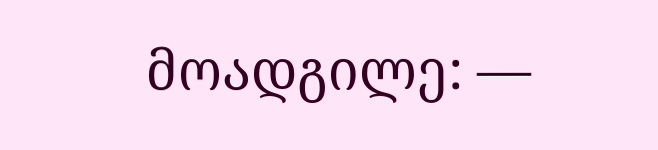მოადგილე: —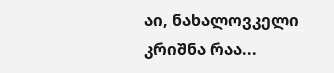აი, ნახალოვკელი კრიშნა რაა...